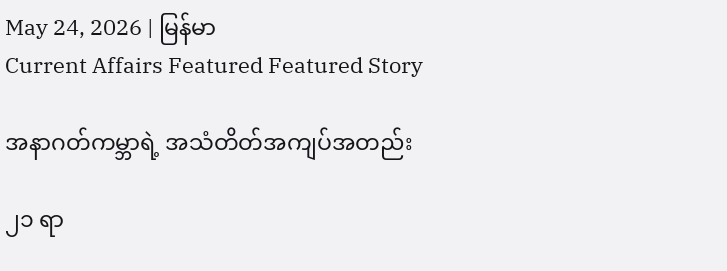May 24, 2026 | မြန်မာ
Current Affairs Featured Featured Story

အနာဂတ်ကမ္ဘာရဲ့ အသံတိတ်အကျပ်အတည်း

၂၁ ရာ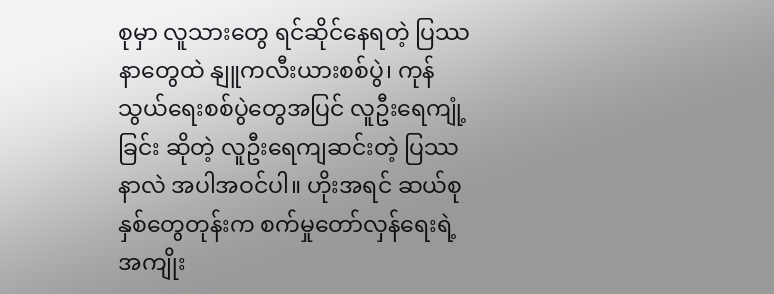စုမှာ လူသားတွေ ရင်ဆိုင်နေရတဲ့ ပြဿနာတွေထဲ နျူကလီးယားစစ်ပွဲ၊ ကုန်သွယ်ရေးစစ်ပွဲတွေအပြင် လူဦးရေကျုံ့ခြင်း ဆိုတဲ့ လူဦးရေကျဆင်းတဲ့ ပြဿနာလဲ အပါအဝင်ပါ။ ဟိုးအရင် ဆယ်စုနှစ်တွေတုန်းက စက်မှုတော်လှန်ရေးရဲ့ အကျိုး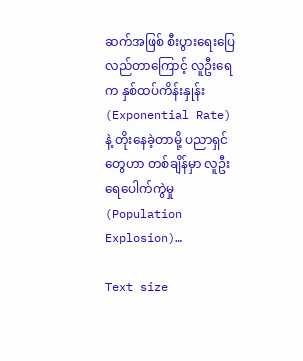ဆက်အဖြစ် စီးပွားရေးပြေလည်တာကြောင့် လူဦးရေက နှစ်ထပ်ကိန်းနှုန်း (Exponential Rate) နဲ့ တိုးနေခဲ့တာမို့ ပညာရှင်တွေဟာ တစ်ချိန်မှာ လူဦးရေပေါက်ကွဲမှု (Population Explosion)…

Text size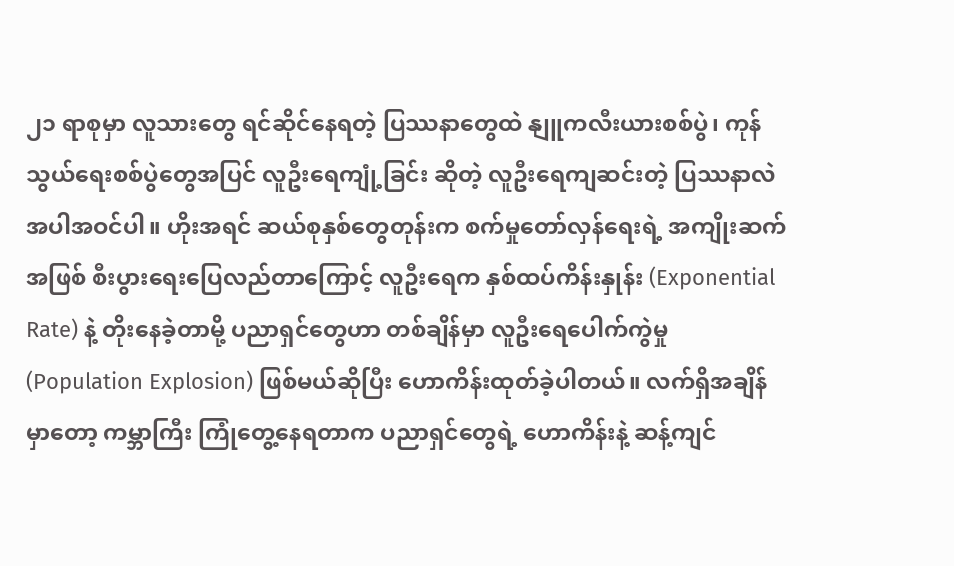၂၁ ရာစုမှာ လူသားတွေ ရင်ဆိုင်နေရတဲ့ ပြဿနာတွေထဲ နျူကလီးယားစစ်ပွဲ၊ ကုန်သွယ်ရေးစစ်ပွဲတွေအပြင် လူဦးရေကျုံ့ခြင်း ဆိုတဲ့ လူဦးရေကျဆင်းတဲ့ ပြဿနာလဲ အပါအဝင်ပါ။ ဟိုးအရင် ဆယ်စုနှစ်တွေတုန်းက စက်မှုတော်လှန်ရေးရဲ့ အကျိုးဆက်အဖြစ် စီးပွားရေးပြေလည်တာကြောင့် လူဦးရေက နှစ်ထပ်ကိန်းနှုန်း (Exponential Rate) နဲ့ တိုးနေခဲ့တာမို့ ပညာရှင်တွေဟာ တစ်ချိန်မှာ လူဦးရေပေါက်ကွဲမှု (Population Explosion) ဖြစ်မယ်ဆိုပြီး ဟောကိန်းထုတ်ခဲ့ပါတယ်။ လက်ရှိအချိန်မှာတော့ ကမ္ဘာကြီး ကြုံတွေ့နေရတာက ပညာရှင်တွေရဲ့ ဟောကိန်းနဲ့ ဆန့်ကျင်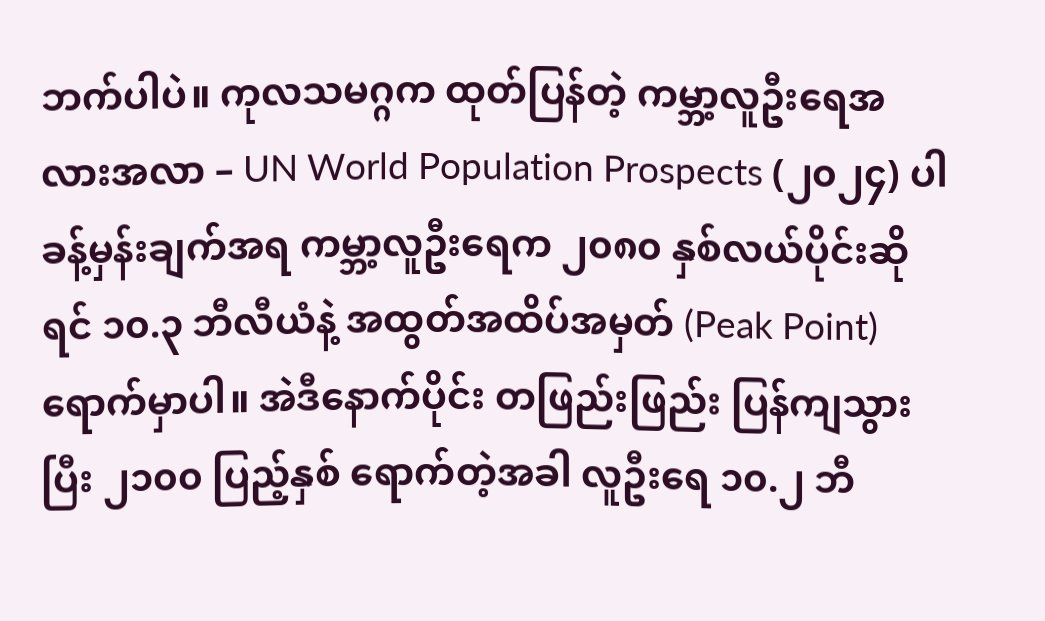ဘက်ပါပဲ။ ကုလသမဂ္ဂက ထုတ်ပြန်တဲ့ ကမ္ဘာ့လူဦးရေအလားအလာ – UN World Population Prospects (၂၀၂၄) ပါ ခန့်မှန်းချက်အရ ကမ္ဘာ့လူဦးရေက ၂၀၈၀ နှစ်လယ်ပိုင်းဆိုရင် ၁၀.၃ ဘီလီယံနဲ့ အထွတ်အထိပ်အမှတ် (Peak Point) ရောက်မှာပါ။ အဲဒီနောက်ပိုင်း တဖြည်းဖြည်း ပြန်ကျသွားပြီး ၂၁၀၀ ပြည့်နှစ် ရောက်တဲ့အခါ လူဦးရေ ၁၀.၂ ဘီ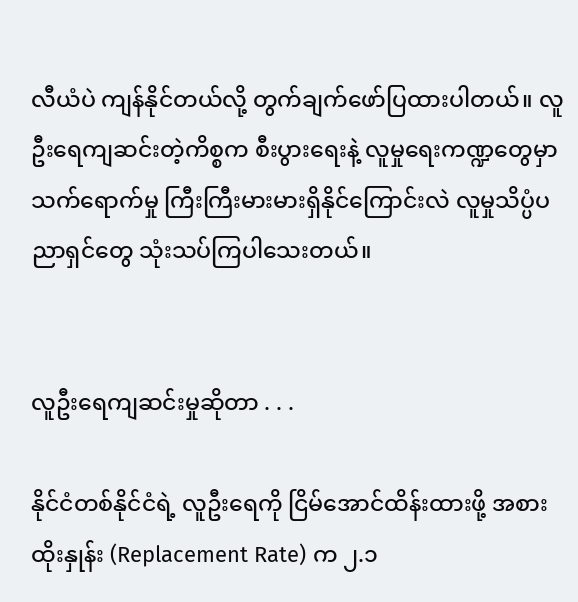လီယံပဲ ကျန်နိုင်တယ်လို့ တွက်ချက်ဖော်ပြထားပါတယ်။ လူဦးရေကျဆင်းတဲ့ကိစ္စက စီးပွားရေးနဲ့ လူမှုရေးကဏ္ဍတွေမှာ သက်ရောက်မှု ကြီးကြီးမားမားရှိနိုင်ကြောင်းလဲ လူမှုသိပ္ပံပညာရှင်တွေ သုံးသပ်ကြပါသေးတယ်။


လူဦးရေကျဆင်းမှုဆိုတာ . . .

နိုင်ငံတစ်နိုင်ငံရဲ့ လူဦးရေကို ငြိမ်အောင်ထိန်းထားဖို့ အစားထိုးနှုန်း (Replacement Rate) က ၂.၁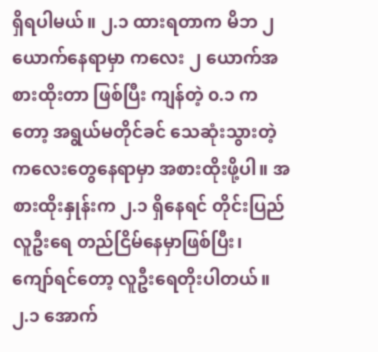ရှိရပါမယ်။ ၂.၁ ထားရတာက မိဘ ၂ ယောက်နေရာမှာ ကလေး ၂ ယောက်အစားထိုးတာ ဖြစ်ပြီး ကျန်တဲ့ ၀.၁ ကတော့ အရွယ်မတိုင်ခင် သေဆုံးသွားတဲ့ ကလေးတွေနေရာမှာ အစားထိုးဖို့ပါ။ အစားထိုးနှုန်းက ၂.၁ ရှိနေရင် တိုင်းပြည်လူဦးရေ တည်ငြိမ်နေမှာဖြစ်ပြီး၊  ကျော်ရင်တော့ လူဦးရေတိုးပါတယ်။ ၂.၁ အောက်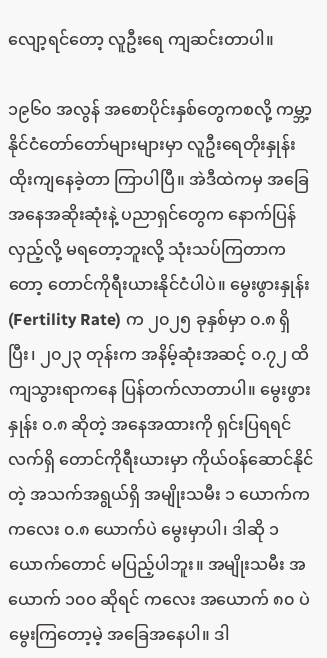လျော့ရင်တော့ လူဦးရေ ကျဆင်းတာပါ။

၁၉၆၀ အလွန် အစောပိုင်းနှစ်တွေကစလို့ ကမ္ဘာ့နိုင်ငံတော်တော်များများမှာ လူဦးရေတိုးနှုန်း ထိုးကျနေခဲ့တာ ကြာပါပြီ။ အဲဒီထဲကမှ အခြေအနေအဆိုးဆုံးနဲ့ ပညာရှင်တွေက နောက်ပြန်လှည့်လို့ မရတော့ဘူးလို့ သုံးသပ်ကြတာကတော့ တောင်ကိုရီးယားနိုင်ငံပါပဲ။ မွေးဖွားနှုန်း (Fertility Rate) က ၂၀၂၅ ခုနှစ်မှာ ၀.၈ ရှိပြီး၊ ၂၀၂၃ တုန်းက အနိမ့်ဆုံးအဆင့် ၀.၇၂ ထိကျသွားရာကနေ ပြန်တက်လာတာပါ။ မွေးဖွားနှုန်း ၀.၈ ဆိုတဲ့ အနေအထားကို ရှင်းပြရရင် လက်ရှိ တောင်ကိုရီးယားမှာ ကိုယ်ဝန်ဆောင်နိုင်တဲ့ အသက်အရွယ်ရှိ အမျိုးသမီး ၁ ယောက်က ကလေး ၀.၈ ယောက်ပဲ မွေးမှာပါ၊ ဒါဆို ၁ ယောက်တောင် မပြည့်ပါဘူး။ အမျိုးသမီး အယောက် ၁၀၀ ဆိုရင် ကလေး အယောက် ၈၀ ပဲ မွေးကြတော့မဲ့ အခြေအနေပါ။ ဒါ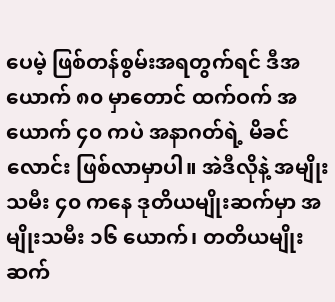ပေမဲ့ ဖြစ်တန်စွမ်းအရတွက်ရင် ဒီအယောက် ၈၀ မှာတောင် ထက်ဝက် အယောက် ၄၀ ကပဲ အနာဂတ်ရဲ့ မိခင်လောင်း ဖြစ်လာမှာပါ။ အဲဒီလိုနဲ့ အမျိုးသမီး ၄၀ ကနေ ဒုတိယမျိုးဆက်မှာ အမျိုးသမီး ၁၆ ယောက်၊ တတိယမျိုးဆက်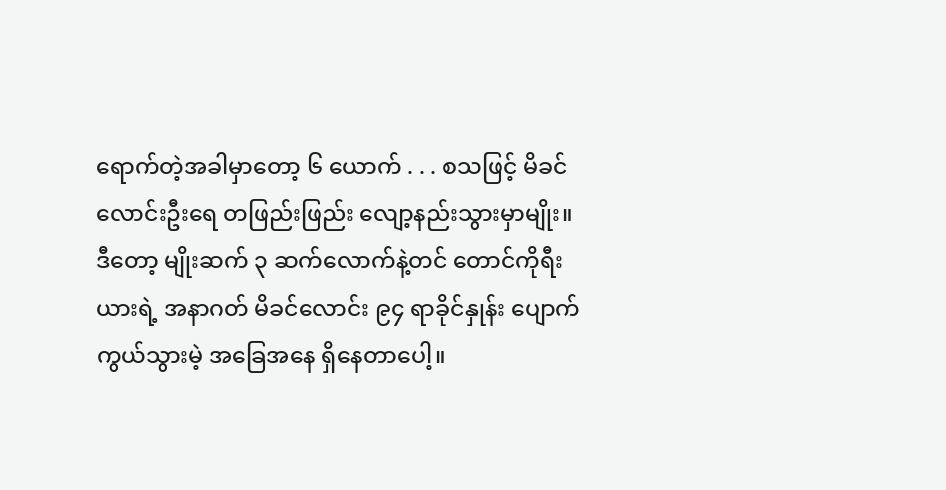ရောက်တဲ့အခါမှာတော့ ၆ ယောက် . . . စသဖြင့် မိခင်လောင်းဦးရေ တဖြည်းဖြည်း လျော့နည်းသွားမှာမျိုး။ ဒီတော့ မျိုးဆက် ၃ ဆက်လောက်နဲ့တင် တောင်ကိုရီးယားရဲ့ အနာဂတ် မိခင်လောင်း ၉၄ ရာခိုင်နှုန်း ပျောက်ကွယ်သွားမဲ့ အခြေအနေ ရှိနေတာပေါ့။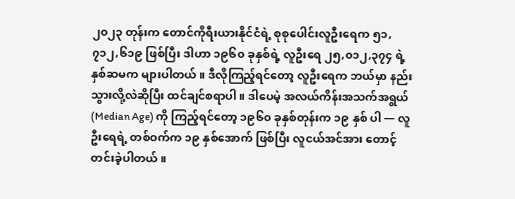၂၀၂၃ တုန်းက တောင်ကိုရီးယားနိုင်ငံရဲ့ စုစုပေါင်းလူဦးရေက ၅၁,၇၁၂,၆၁၉ ဖြစ်ပြီး ဒါဟာ ၁၉၆၀ ခုနှစ်ရဲ့ လူဦးရေ ၂၅,၀၁၂,၃၇၄ ရဲ့ နှစ်ဆမက များပါတယ်။ ဒီလိုကြည့်ရင်တော့ လူဦးရေက ဘယ်မှာ နည်းသွားလို့လဲဆိုပြီး ထင်ချင်စရာပါ။ ဒါပေမဲ့ အလယ်ကိန်းအသက်အရွယ် (Median Age) ကို ကြည့်ရင်တော့ ၁၉၆၀ ခုနှစ်တုန်းက ၁၉ နှစ် ပါ — လူဦးရေရဲ့ တစ်ဝက်က ၁၉ နှစ်အောက် ဖြစ်ပြီး လူငယ်အင်အား တောင့်တင်းခဲ့ပါတယ်။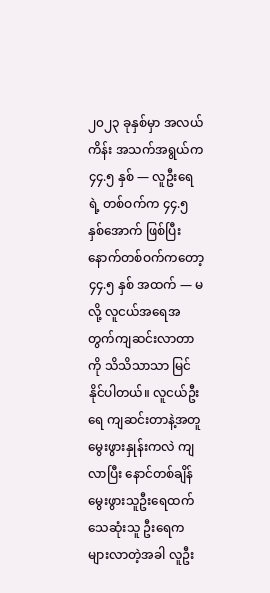၂၀၂၃ ခုနှစ်မှာ အလယ်ကိန်း အသက်အရွယ်က ၄၄.၅ နှစ် — လူဦးရေရဲ့ တစ်ဝက်က ၄၄.၅ နှစ်အောက် ဖြစ်ပြီး နောက်တစ်ဝက်ကတော့ ၄၄.၅ နှစ် အထက် — မလို့ လူငယ်အရေအတွက်ကျဆင်းလာတာကို သိသိသာသာ မြင်နိုင်ပါတယ်။ လူငယ်ဦးရေ ကျဆင်းတာနဲ့အတူ မွေးဖွားနှုန်းကလဲ ကျလာပြီး နောင်တစ်ချိန် မွေးဖွားသူဦးရေထက် သေဆုံးသူ ဦးရေက များလာတဲ့အခါ လူဦး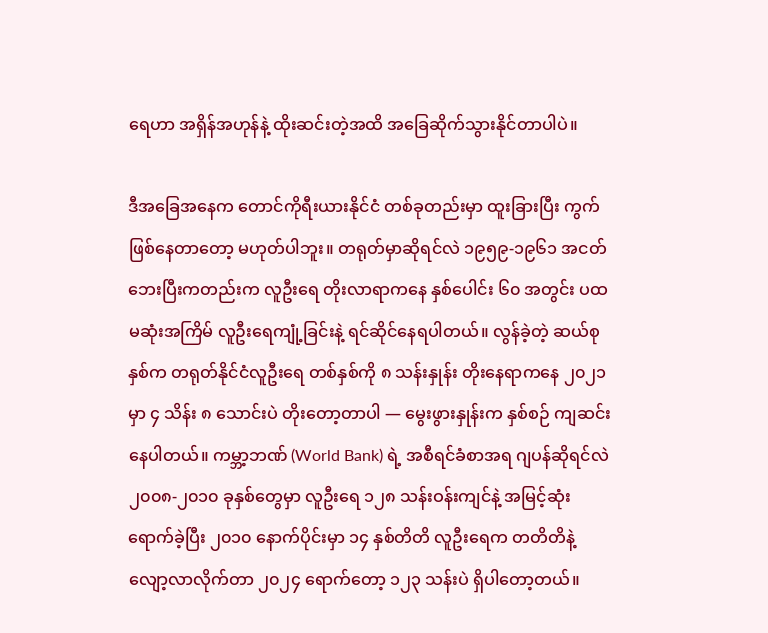ရေဟာ အရှိန်အဟုန်နဲ့ ထိုးဆင်းတဲ့အထိ အခြေဆိုက်သွားနိုင်တာပါပဲ။

ဒီအခြေအနေက တောင်ကိုရီးယားနိုင်ငံ တစ်ခုတည်းမှာ ထူးခြားပြီး ကွက်ဖြစ်နေတာတော့ မဟုတ်ပါဘူး။ တရုတ်မှာဆိုရင်လဲ ၁၉၅၉-၁၉၆၁ အငတ်ဘေးပြီးကတည်းက လူဦးရေ တိုးလာရာကနေ နှစ်ပေါင်း ၆၀ အတွင်း ပထမဆုံးအကြိမ် လူဦးရေကျုံ့ခြင်းနဲ့ ရင်ဆိုင်နေရပါတယ်။ လွန်ခဲ့တဲ့ ဆယ်စုနှစ်က တရုတ်နိုင်ငံလူဦးရေ တစ်နှစ်ကို ၈ သန်းနှုန်း တိုးနေရာကနေ ၂၀၂၁ မှာ ၄ သိန်း ၈ သောင်းပဲ တိုးတော့တာပါ — မွေးဖွားနှုန်းက နှစ်စဉ် ကျဆင်းနေပါတယ်။ ကမ္ဘာ့ဘဏ် (World Bank) ရဲ့ အစီရင်ခံစာအရ ဂျပန်ဆိုရင်လဲ ၂၀၀၈-၂၀၁၀ ခုနှစ်တွေမှာ လူဦးရေ ၁၂၈ သန်းဝန်းကျင်နဲ့ အမြင့်ဆုံးရောက်ခဲ့ပြီး ၂၀၁၀ နောက်ပိုင်းမှာ ၁၄ နှစ်တိတိ လူဦးရေက တတိတိနဲ့ လျော့လာလိုက်တာ ၂၀၂၄ ရောက်တော့ ၁၂၃ သန်းပဲ ရှိပါတော့တယ်။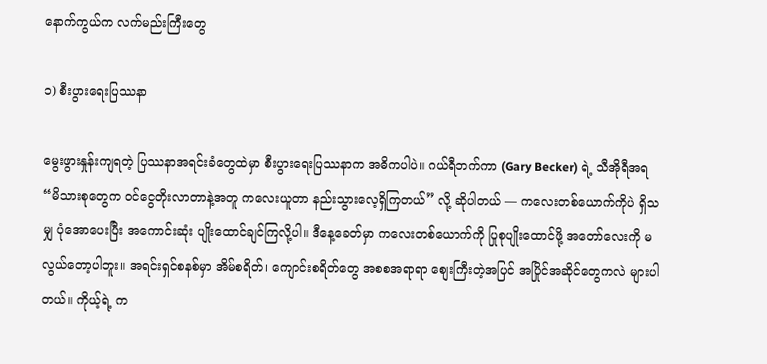နောက်ကွယ်က လက်မည်းကြီးတွေ

၁) စီးပွားရေးပြဿနာ

မွေးဖွားနှုန်းကျရတဲ့ ပြဿနာအရင်းခံတွေထဲမှာ စီးပွားရေးပြဿနာက အဓိကပါပဲ။ ဂယ်ရီဘက်ကာ (Gary Becker) ရဲ့ သီအိုရီအရ “မိသားစုတွေက ဝင်ငွေတိုးလာတာနဲ့အတူ ကလေးယူတာ နည်းသွားလေ့ရှိကြတယ်” လို့ ဆိုပါတယ် — ကလေးတစ်ယောက်ကိုပဲ ရှိသမျှ ပုံအောပေးပြီး အကောင်းဆုံး ပျိုးထောင်ချင်ကြလို့ပါ။ ဒီနေ့ခေတ်မှာ ကလေးတစ်ယောက်ကို ပြုစုပျိုးထောင်ဖို့ အတော်လေးကို မလွယ်တော့ပါဘူး။ အရင်းရှင်စနစ်မှာ အိမ်စရိတ်၊ ကျောင်းစရိတ်တွေ အစစအရာရာ စျေးကြီးတဲ့အပြင် အပြိုင်အဆိုင်တွေကလဲ များပါတယ်။ ကိုယ့်ရဲ့ က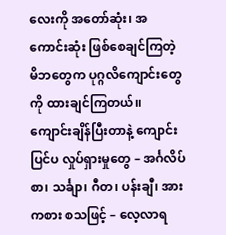လေးကို အတော်ဆုံး၊ အကောင်းဆုံး ဖြစ်စေချင်ကြတဲ့ မိဘတွေက ပုဂ္ဂလိကျောင်းတွေကို ထားချင်ကြတယ်၊၊ ကျောင်းချိန်ပြီးတာနဲ့ ကျောင်းပြင်ပ လှုပ်ရှားမှုတွေ – အင်္ဂလိပ်စာ၊ သင်္ချာ၊ ဂီတ၊ ပန်းချီ၊ အားကစား စသဖြင့် – လေ့လာရ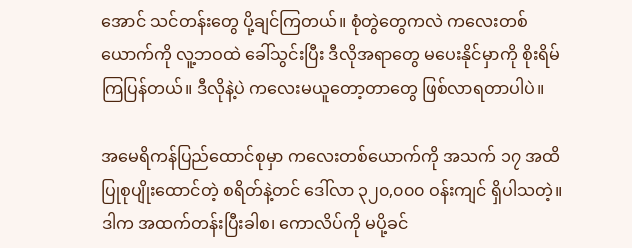အောင် သင်တန်းတွေ ပို့ချင်ကြတယ်။ စုံတွဲတွေကလဲ ကလေးတစ်ယောက်ကို လူ့ဘဝထဲ ခေါ်သွင်းပြီး ဒီလိုအရာတွေ မပေးနိုင်မှာကို စိုးရိမ်ကြပြန်တယ်။ ဒီလိုနဲ့ပဲ ကလေးမယူတော့တာတွေ ဖြစ်လာရတာပါပဲ။

အမေရိကန်ပြည်ထောင်စုမှာ ကလေးတစ်ယောက်ကို အသက် ၁၇ အထိ ပြုစုပျိုးထောင်တဲ့ စရိတ်နဲ့တင် ဒေါ်လာ ၃၂၀,၀၀၀ ဝန်းကျင် ရှိပါသတဲ့။ ဒါက အထက်တန်းပြီးခါစ၊ ကောလိပ်ကို မပို့ခင်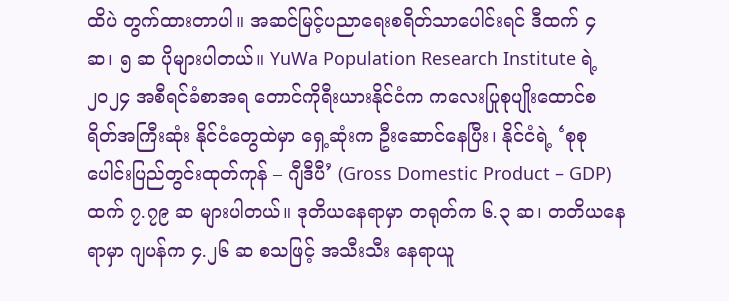ထိပဲ တွက်ထားတာပါ။ အဆင်မြင့်ပညာရေးစရိတ်သာပေါင်းရင် ဒီထက် ၄ ဆ၊ ၅ ဆ ပိုများပါတယ်။ YuWa Population Research Institute ရဲ့ ၂၀၂၄ အစီရင်ခံစာအရ တောင်ကိုရီးယားနိုင်ငံက ကလေးပြုစုပျိုးထောင်စရိတ်အကြီးဆုံး နိုင်ငံတွေထဲမှာ ရှေ့ဆုံးက ဦးဆောင်နေပြီး၊ နိုင်ငံရဲ့ ‘စုစုပေါင်းပြည်တွင်းထုတ်ကုန် – ဂျီဒီပီ’ (Gross Domestic Product – GDP) ထက် ၇.၇၉ ဆ များပါတယ်။ ဒုတိယနေရာမှာ တရုတ်က ၆.၃ ဆ၊ တတိယနေရာမှာ ဂျပန်က ၄.၂၆ ဆ စသဖြင့် အသီးသီး နေရာယူ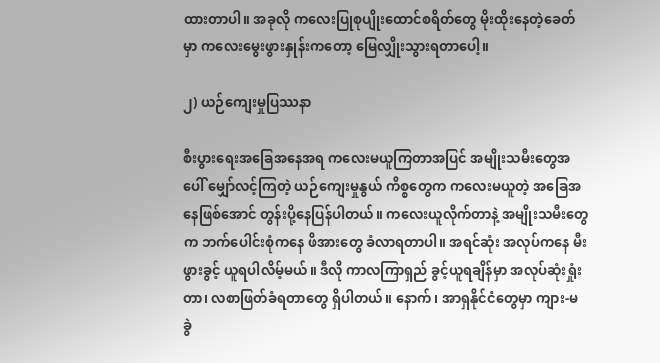ထားတာပါ။ အခုလို ကလေးပြုစုပျိုးထောင်စရိတ်တွေ မိုးထိုးနေတဲ့ခေတ်မှာ ကလေးမွေးဖွားနှုန်းကတော့ မြေလျှိုးသွားရတာပေါ့။

၂) ယဉ်ကျေးမှုပြဿနာ

စီးပွားရေးအခြေအနေအရ ကလေးမယူကြတာအပြင် အမျိုးသမီးတွေအပေါ် မျှော်လင့်ကြတဲ့ ယဉ်ကျေးမှုနွယ် ကိစ္စတွေက ကလေးမယူတဲ့ အခြေအနေဖြစ်အောင် တွန်းပို့နေပြန်ပါတယ်။ ကလေးယူလိုက်တာနဲ့ အမျိုးသမီးတွေက ဘက်ပေါင်းစုံကနေ ဖိအားတွေ ခံလာရတာပါ။ အရင်ဆုံး အလုပ်ကနေ မီးဖွားခွင့် ယူရပါလိမ့်မယ်။ ဒီလို ကာလကြာရှည် ခွင့်ယူရချိန်မှာ အလုပ်ဆုံးရှုံးတာ၊ လစာဖြတ်ခံရတာတွေ ရှိပါတယ်။ နောက်၊ အာရှနိုင်ငံတွေမှာ ကျား-မ ခွဲ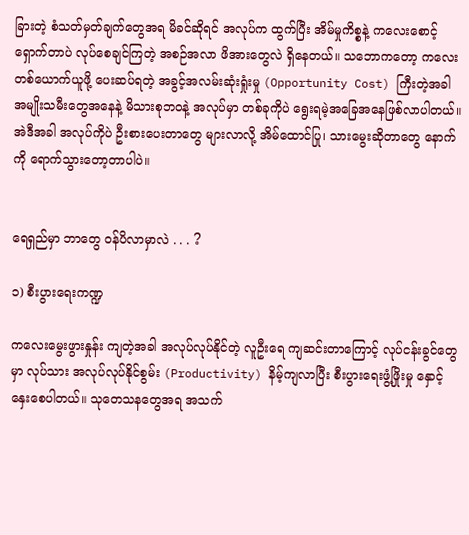ခြားတဲ့ စံသတ်မှတ်ချက်တွေအရ မိခင်ဆိုရင် အလုပ်က ထွက်ပြီး အိမ်မှုကိစ္စနဲ့ ကလေးစောင့်ရှောက်တာပဲ လုပ်စေချင်ကြတဲ့ အစဉ်အလာ ဖိအားတွေလဲ ရှိနေတယ်။ သဘောကတော့ ကလေးတစ်ယောက်ယူဖို့ ပေးဆပ်ရတဲ့ အခွင့်အလမ်းဆုံးရှုံးမှု (Opportunity Cost) ကြီးတဲ့အခါ အမျိုးသမီးတွေအနေနဲ့ မိသားစုဘဝနဲ့ အလုပ်မှာ တစ်ခုကိုပဲ ရွေးရမဲ့အခြေအနေဖြစ်လာပါတယ်။ အဲဒီအခါ အလုပ်ကိုပဲ ဦးစားပေးတာတွေ များလာလို့ အိမ်ထောင်ပြု၊ သားမွေးဆိုတာတွေ နောက်ကို ရောက်သွားတော့တာပါပဲ။


ရေရှည်မှာ ဘာတွေ ဝန်ပိလာမှာလဲ . . . ?

၁) စီးပွားရေးကဏ္ဍ

ကလေးမွေးဖွားနှုန်း ကျတဲ့အခါ အလုပ်လုပ်နိုင်တဲ့ လူဦးရေ ကျဆင်းတာကြောင့် လုပ်ငန်းခွင်တွေမှာ လုပ်သား အလုပ်လုပ်နိုင်စွမ်း (Productivity) နိမ့်ကျလာပြီး စီးပွားရေးဖွံ့ဖြိုးမှု နှောင့်နှေးစေပါတယ်။ သုတေသနတွေအရ အသက်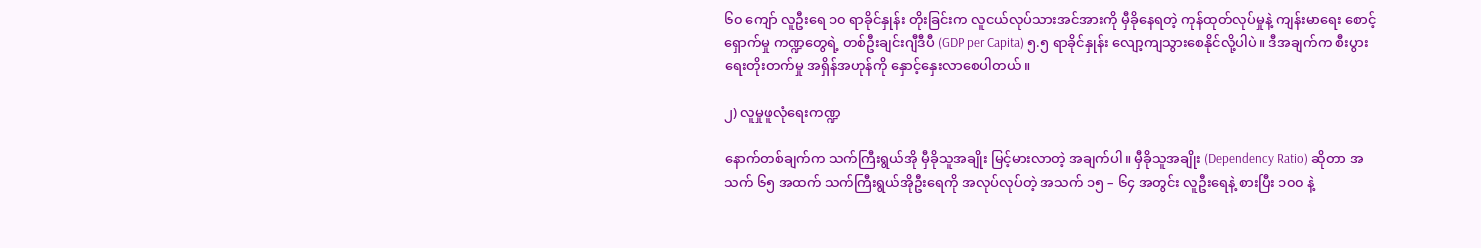၆၀ ကျော် လူဦးရေ ၁၀ ရာခိုင်နှုန်း တိုးခြင်းက လူငယ်လုပ်သားအင်အားကို မှီခိုနေရတဲ့ ကုန်ထုတ်လုပ်မှုနဲ့ ကျန်းမာရေး စောင့်ရှောက်မှု ကဏ္ဍတွေရဲ့ တစ်ဦးချင်းဂျီဒီပီ (GDP per Capita) ၅.၅ ရာခိုင်နှုန်း လျော့ကျသွားစေနိုင်လို့ပါပဲ။ ဒီအချက်က စီးပွားရေးတိုးတက်မှု အရှိန်အဟုန်ကို နှောင့်နှေးလာစေပါတယ်။

၂) လူမှုဖူလုံရေးကဏ္ဍ

နောက်တစ်ချက်က သက်ကြီးရွယ်အို မှီခိုသူအချိုး မြင့်မားလာတဲ့ အချက်ပါ။ မှီခိုသူအချိုး (Dependency Ratio) ဆိုတာ‌ အသက် ၆၅ အထက် သက်ကြီးရွယ်အိုဦးရေကို အလုပ်လုပ်တဲ့ အသက် ၁၅ – ၆၄ အတွင်း လူဦးရေနဲ့ စားပြီး ၁၀၀ နဲ့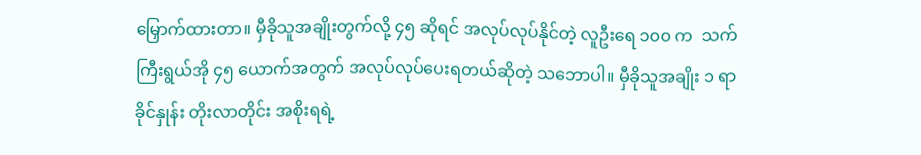မြှောက်ထားတာ။ မှီခိုသူအချိုးတွက်လို့ ၄၅ ဆိုရင် အလုပ်လုပ်နိုင်တဲ့ လူဦးရေ ၁၀၀ က  သက်ကြီးရွယ်အို ၄၅ ယောက်အတွက် အလုပ်လုပ်ပေးရတယ်ဆိုတဲ့ သဘောပါ။ မှီခိုသူအချိုး ၁ ရာခိုင်နှုန်း တိုးလာတိုင်း အစိုးရရဲ့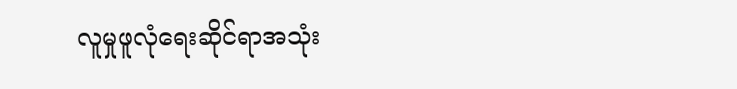လူမှုဖူလုံရေးဆိုင်ရာအသုံး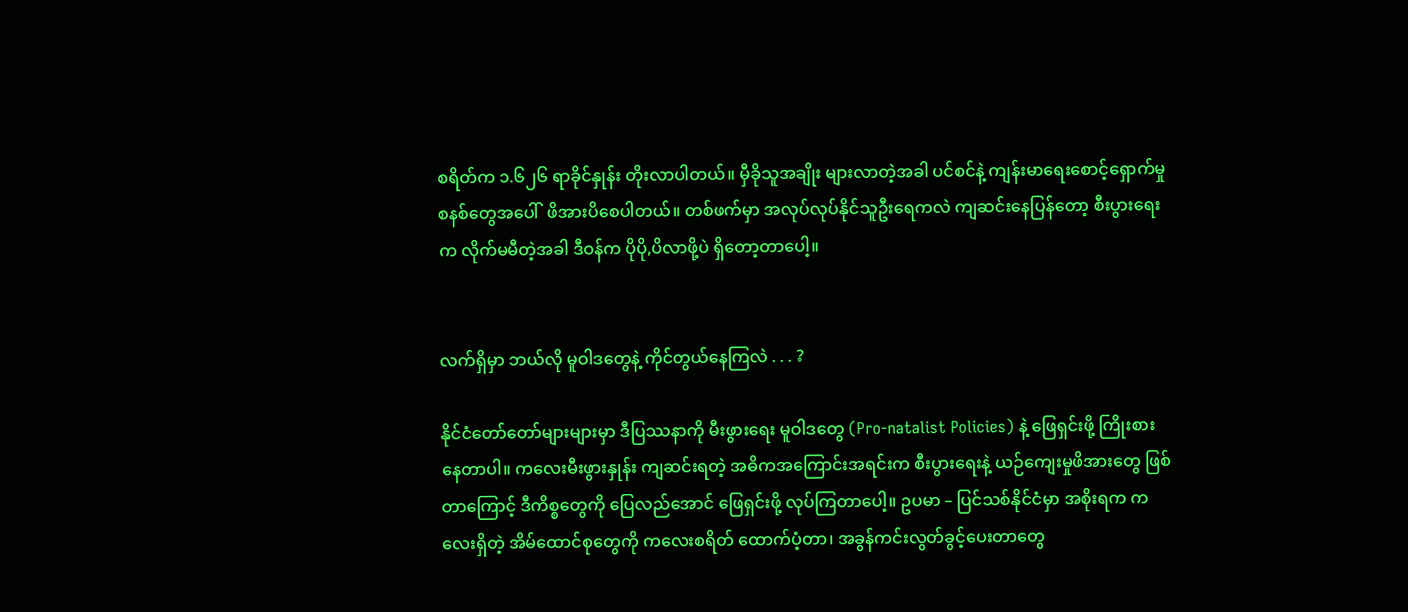စရိတ်က ၁.၆၂၆ ရာခိုင်နှုန်း တိုးလာပါတယ်။ မှီခိုသူအချိုး များလာတဲ့အခါ ပင်စင်နဲ့ ကျန်းမာရေးစောင့်ရှောက်မှုစနစ်တွေအပေါ်  ဖိအားပိစေပါတယ်။ တစ်ဖက်မှာ အလုပ်လုပ်နိုင်သူဦးရေကလဲ ကျဆင်းနေပြန်တော့ စီးပွားရေးက လိုက်မမီတဲ့အခါ ဒီဝန်က ပိုပို,ပိလာဖို့ပဲ ရှိတော့တာပေါ့။


လက်ရှိမှာ ဘယ်လို မူဝါဒတွေနဲ့ ကိုင်တွယ်နေကြလဲ . . . ?

နိုင်ငံတော်တော်များများမှာ ဒီပြဿနာကို မီးဖွားရေး မူဝါဒတွေ (Pro-natalist Policies) နဲ့ ဖြေရှင်းဖို့ ကြိုးစားနေတာပါ။ ကလေးမီးဖွားနှုန်း ကျဆင်းရတဲ့ အဓိကအကြောင်းအရင်းက စီးပွားရေးနဲ့ ယဉ်ကျေးမှုဖိအားတွေ ဖြစ်တာကြောင့် ဒီကိစ္စတွေကို ပြေလည်အောင် ဖြေရှင်းဖို့ လုပ်ကြတာပေါ့။ ဥပမာ – ပြင်သစ်နိုင်ငံမှာ အစိုးရက ကလေးရှိတဲ့ အိမ်ထောင်စုတွေကို ကလေးစရိတ် ထောက်ပံ့တာ၊ အခွန်ကင်းလွတ်ခွင့်ပေးတာတွေ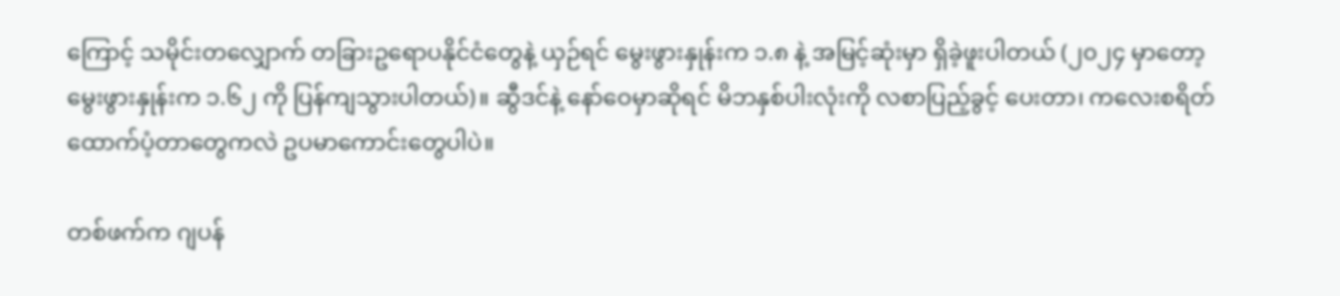ကြောင့် သမိုင်းတလျှောက် တခြားဥရောပနိုင်ငံတွေနဲ့ ယှဉ်ရင် မွေးဖွားနှုန်းက ၁.၈ နဲ့ အမြင့်ဆုံးမှာ ရှိခဲ့ဖူးပါတယ် (၂၀၂၄ မှာတော့ မွေးဖွားနှုန်းက ၁.၆၂ ကို ပြန်ကျသွားပါတယ်)။ ဆွီဒင်နဲ့ နော်ဝေမှာဆိုရင် မိဘနှစ်ပါးလုံးကို လစာပြည့်ခွင့် ပေးတာ၊ ကလေးစရိတ် ထောက်ပံ့တာတွေကလဲ ဥပမာကောင်းတွေပါပဲ။

တစ်ဖက်က ဂျပန်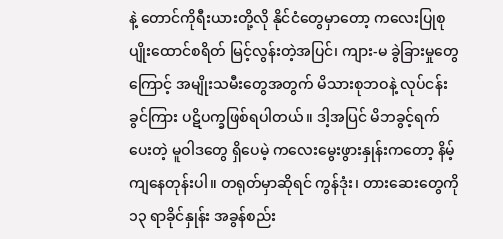နဲ့ တောင်ကိုရီးယားတို့လို နိုင်ငံတွေမှာတော့ ကလေးပြုစုပျိုး‌ထောင်စရိတ် မြင့်လွန်းတဲ့အပြင်၊ ကျား-မ ခွဲခြားမှုတွေကြောင့် အမျိုးသမီးတွေအတွက် မိသားစုဘဝနဲ့ လုပ်ငန်းခွင်ကြား ပဋိပက္ခဖြစ်ရပါတယ်။ ဒါ့အပြင် မိဘခွင့်ရက်ပေးတဲ့ မူဝါဒတွေ ရှိပေမဲ့ ကလေးမွေးဖွားနှုန်းကတော့ နိမ့်ကျနေတုန်းပါ။ တရုတ်မှာဆိုရင် ကွန်ဒုံး၊ တားဆေးတွေကို ၁၃ ရာခိုင်နှုန်း အခွန်စည်း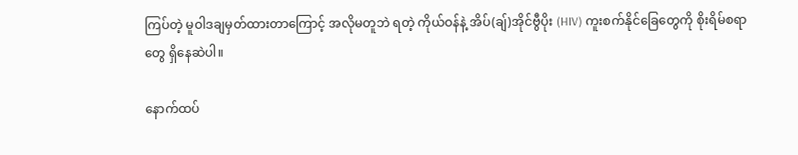ကြပ်တဲ့ မူဝါဒချမှတ်ထားတာကြောင့် အလိုမတူဘဲ ရတဲ့ ကိုယ်ဝန်နဲ့ အိပ်(ချ်)အိုင်ဗွီပိုး (HIV) ကူးစက်နိုင်ခြေတွေကို စိုးရိမ်စရာတွေ ရှိနေဆဲပါ။

နောက်ထပ်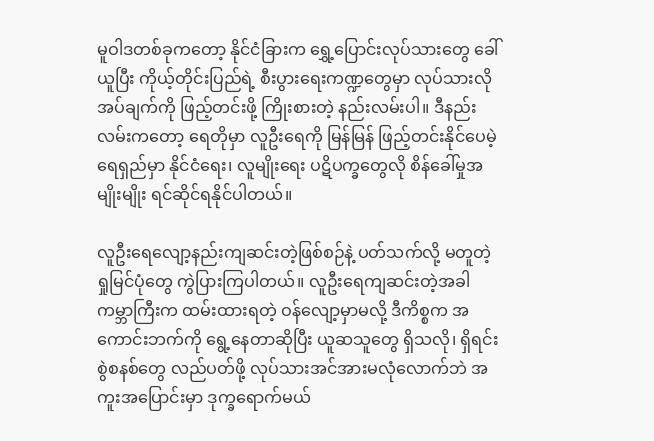မူဝါဒတစ်ခုကတော့ နိုင်ငံခြားက ရွှေ့ပြောင်းလုပ်သားတွေ ခေါ်ယူပြီး ကိုယ့်တိုင်းပြည်ရဲ့ စီးပွားရေးကဏ္ဍတွေမှာ လုပ်သားလိုအပ်ချက်ကို ဖြည့်တင်းဖို့ ကြိုးစားတဲ့ နည်းလမ်းပါ။ ဒီနည်းလမ်းကတော့ ရေတိုမှာ လူဦးရေကို မြန်မြန် ဖြည့်တင်းနိုင်ပေမဲ့ ရေရှည်မှာ နိုင်ငံရေး၊ လူမျိုးရေး ပဋိပက္ခတွေလို စိန်ခေါ်မှုအမျိုးမျိုး ရင်ဆိုင်ရနိုင်ပါတယ်။

လူဦးရေလျော့နည်းကျဆင်းတဲ့ဖြစ်စဉ်နဲ့ ပတ်သက်လို့ မတူတဲ့ ရှုမြင်ပုံတွေ ကွဲပြားကြပါတယ်။ လူဦးရေကျဆင်းတဲ့အခါ ကမ္ဘာကြီးက ထမ်းထားရတဲ့ ဝန်လျော့မှာမလို့ ဒီကိစ္စက အကောင်းဘက်ကို ရွေ့နေတာဆိုပြီး ယူဆသူတွေ ရှိသလို၊ ရှိရင်းစွဲစနစ်တွေ လည်ပတ်ဖို့ လုပ်သားအင်အားမလုံလောက်ဘဲ အကူးအပြောင်းမှာ ဒုက္ခရောက်မယ်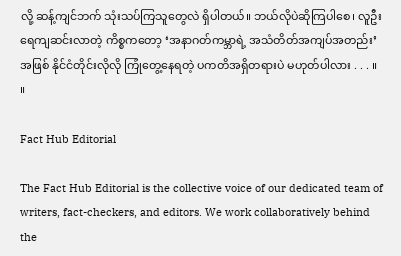လို့ ဆန့်ကျင်ဘက် သုံးသပ်ကြသူတွေလဲ ရှိပါတယ်။ ဘယ်လိုပဲဆိုကြပါစေ၊ လူဦးရေကျဆင်းလာတဲ့ ကိစ္စကတော့ ‘အနာဂတ်ကမ္ဘာရဲ့ အသံတိတ်အကျပ်အတည်း’ အဖြစ် နိုင်ငံတိုင်းလိုလို ကြုံတွေ့နေရတဲ့ ပကတိအရှိတရားပဲ မဟုတ်ပါလား . . . ။        ။

Fact Hub Editorial

The Fact Hub Editorial is the collective voice of our dedicated team of writers, fact-checkers, and editors. We work collaboratively behind the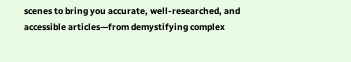scenes to bring you accurate, well-researched, and accessible articles—from demystifying complex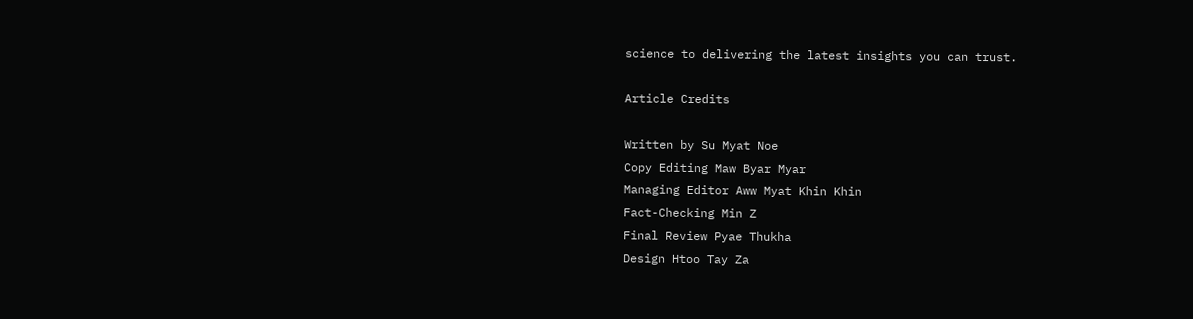science to delivering the latest insights you can trust.

Article Credits

Written by Su Myat Noe
Copy Editing Maw Byar Myar
Managing Editor Aww Myat Khin Khin
Fact-Checking Min Z
Final Review Pyae Thukha
Design Htoo Tay Za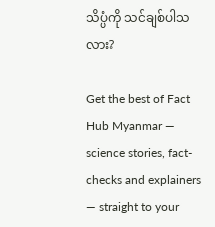သိပ္ပံကို သင်ချစ်ပါသလား?

Get the best of Fact Hub Myanmar — science stories, fact-checks and explainers — straight to your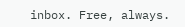inbox. Free, always.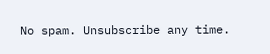No spam. Unsubscribe any time.